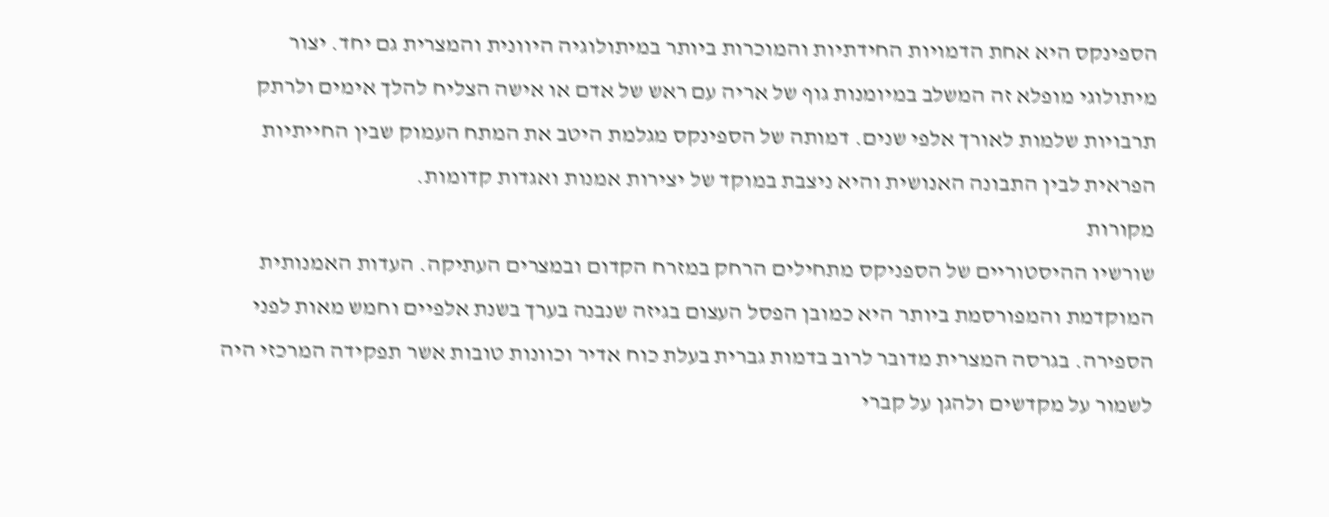הספינקס היא אחת הדמויות החידתיות והמוכרות ביותר במיתולוגיה היוונית והמצרית גם יחד. יצור מיתולוגי מופלא זה המשלב במיומנות גוף של אריה עם ראש של אדם או אישה הצליח להלך אימים ולרתק תרבויות שלמות לאורך אלפי שנים. דמותה של הספינקס מגלמת היטב את המתח העמוק שבין החייתיות הפראית לבין התבונה האנושית והיא ניצבת במוקד של יצירות אמנות ואגדות קדומות.
מקורות
שורשיו ההיסטוריים של הספניקס מתחילים הרחק במזרח הקדום ובמצרים העתיקה. העדות האמנותית המוקדמת והמפורסמת ביותר היא כמובן הפסל העצום בגיזה שנבנה בערך בשנת אלפיים וחמש מאות לפני הספירה. בגרסה המצרית מדובר לרוב בדמות גברית בעלת כוח אדיר וכוונות טובות אשר תפקידה המרכזי היה לשמור על מקדשים ולהגן על קברי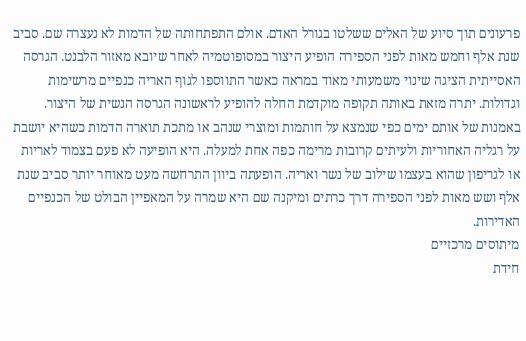פרעונים תוך סיוע של האלים ששלטו בגורל האדם. אולם התפתחותה של הדמות לא נעצרה שם. סביב שנת אלף וחמש מאות לפני הספירה הופיע היצור במסופוטמיה לאחר שיובא מאזור הלבנט. הגרסה האסייתית הציגה שינוי משמעותי מאוד במראה כאשר התווספו לגוף האריה כנפיים מרשימות וגדולות. יתרה מזאת באותה תקופה מוקדמת החלה להופיע לראשונה הגרסה הנשית של היצור. באמנות של אותם ימים כפי שנמצא על חותמות ומוצרי שנהב או מתכת תוארה הדמות כשהיא יושבת על רגליה האחוריות ולעיתים קרובות מרימה כפה אחת למעלה. היא הופיעה לא פעם בצמוד לאריות או לגריפון שהוא בעצמו שילוב של נשר ואריה. הופעתה ביוון התרחשה מעט מאוחר יותר סביב שנת אלף ושש מאות לפני הספירה דרך כרתים ומיקנה שם היא שמרה על המאפיין הבולט של הכנפיים האדירות.
מיתוסים מרכזיים
חידת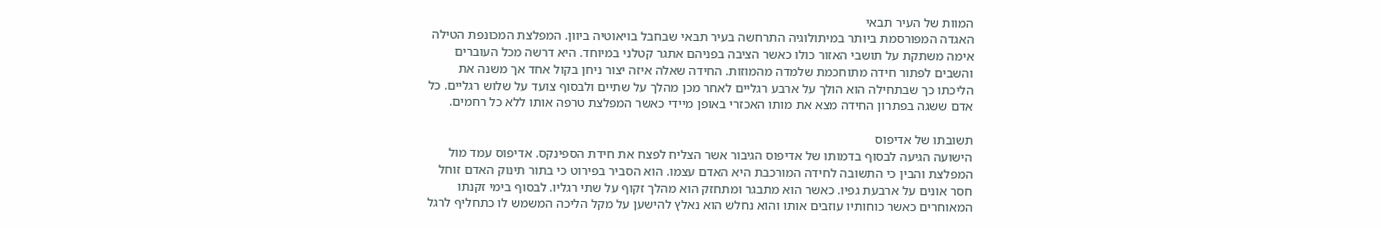המוות של העיר תבאי
האגדה המפורסמת ביותר במיתולוגיה התרחשה בעיר תבאי שבחבל בויאוטיה ביוון. המפלצת המכונפת הטילה אימה משתקת על תושבי האזור כולו כאשר הציבה בפניהם אתגר קטלני במיוחד. היא דרשה מכל העוברים והשבים לפתור חידה מתוחכמת שלמדה מהמוזות. החידה שאלה איזה יצור ניחן בקול אחד אך משנה את הליכתו כך שבתחילה הוא הולך על ארבע רגליים לאחר מכן מהלך על שתיים ולבסוף צועד על שלוש רגליים. כל אדם ששגה בפתרון החידה מצא את מותו האכזרי באופן מיידי כאשר המפלצת טרפה אותו ללא כל רחמים.

תשובתו של אדיפוס
הישועה הגיעה לבסוף בדמותו של אדיפוס הגיבור אשר הצליח לפצח את חידת הספינקס. אדיפוס עמד מול המפלצת והבין כי התשובה לחידה המורכבת היא האדם עצמו. הוא הסביר בפירוט כי בתור תינוק האדם זוחל חסר אונים על ארבעת גפיו. כאשר הוא מתבגר ומתחזק הוא מהלך זקוף על שתי רגליו. לבסוף בימי זקנתו המאוחרים כאשר כוחותיו עוזבים אותו והוא נחלש הוא נאלץ להישען על מקל הליכה המשמש לו כתחליף לרגל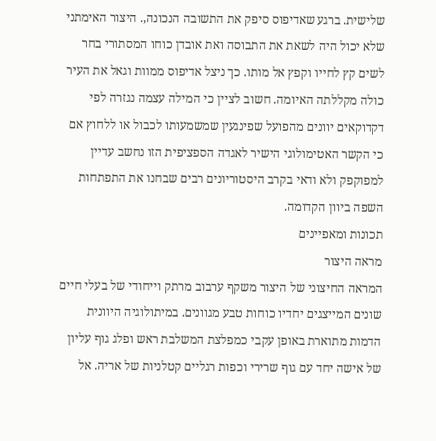שלישית. ברגע שאדיפוס סיפק את התשובה הנכונה,. היצור האימתני שלא יכול היה לשאת את התבוסה ואת אובדן כוחו המסתורי בחר לשים קץ לחייו וקפץ אל מותו. כך ניצל אדיפוס ממוות וגאל את העיר כולה מקללתה האיומה. חשוב לציין כי המילה עצמה נגזרה לפי דקדוקאים יוונים מהפועל שפינגעין שמשמעותו לכבול או ללחוץ אם כי הקשר האטימולוגי הישיר לאגדה הספציפית הזו נחשב עדיין למפוקפק ולא ודאי בקרב היסטוריונים רבים שבחנו את התפתחות השפה ביוון הקדומה.
תכונות ומאפיינים
מראה היצור
המראה החיצוני של היצור משקף ערבוב מרתק וייחודי של בעלי חיים שונים המייצגים יחדיו כוחות טבע מגוונים. במיתולוגיה היוונית הדמות מתוארת באופן עקבי כמפלצת המשלבת ראש ופלג גוף עליון של אישה יחד עם גוף שרירי וכפות רגליים קטלניות של אריה. אל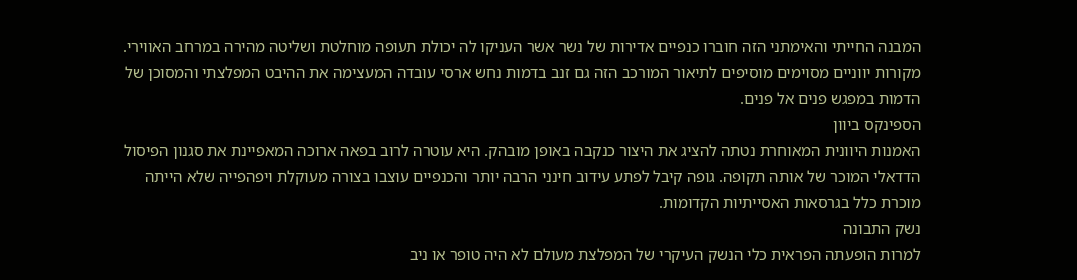המבנה החייתי והאימתני הזה חוברו כנפיים אדירות של נשר אשר העניקו לה יכולת תעופה מוחלטת ושליטה מהירה במרחב האווירי. מקורות יווניים מסוימים מוסיפים לתיאור המורכב הזה גם זנב בדמות נחש ארסי עובדה המעצימה את ההיבט המפלצתי והמסוכן של הדמות במפגש פנים אל פנים.
הספינקס ביוון
האמנות היוונית המאוחרת נטתה להציג את היצור כנקבה באופן מובהק. היא עוטרה לרוב בפאה ארוכה המאפיינת את סגנון הפיסול הדדאלי המוכר של אותה תקופה. גופה קיבל לפתע עידוב חינני הרבה יותר והכנפיים עוצבו בצורה מעוקלת ויפהפייה שלא הייתה מוכרת כלל בגרסאות האסייתיות הקדומות.
נשק התבונה
למרות הופעתה הפראית כלי הנשק העיקרי של המפלצת מעולם לא היה טופר או ניב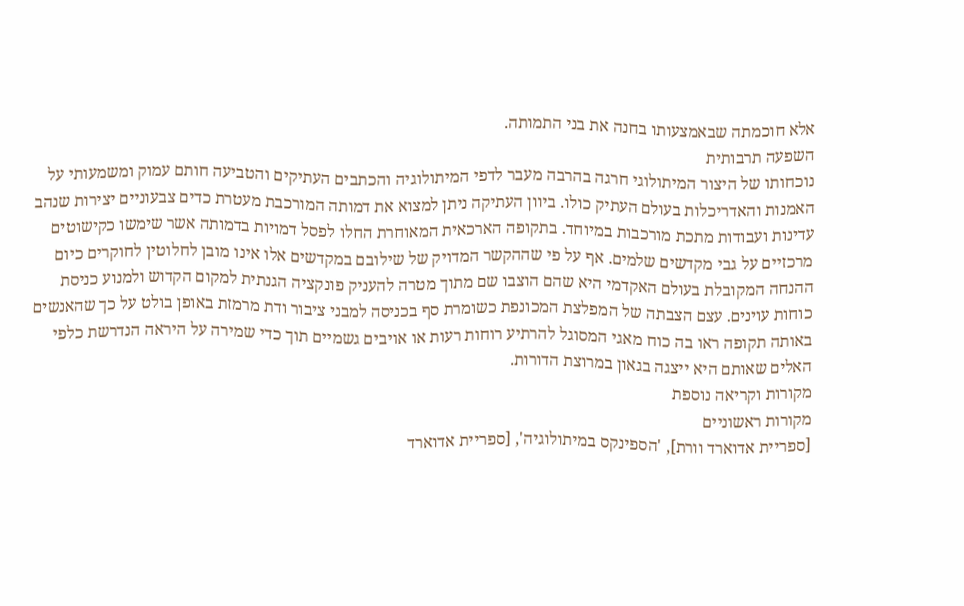אלא חוכמתה שבאמצעותו בחנה את בני התמותה.
השפעה תרבותית
נוכחותו של היצור המיתולוגי חרגה בהרבה מעבר לדפי המיתולוגיה והכתבים העתיקים והטביעה חותם עמוק ומשמעותי על האמנות והאדריכלות בעולם העתיק כולו. ביוון העתיקה ניתן למצוא את דמותה המורכבת מעטרת כדים צבעוניים יצירות שנהב עדינות ועבודות מתכת מורכבות במיוחד. בתקופה הארכאית המאוחרת החלו לפסל דמויות בדמותה אשר שימשו כקישוטים מרכזיים על גבי מקדשים שלמים. אף על פי שההקשר המדויק של שילובם במקדשים אלו אינו מובן לחלוטין לחוקרים כיום ההנחה המקובלת בעולם האקדמי היא שהם הוצבו שם מתוך מטרה להעניק פונקציה הגנתית למקום הקדוש ולמנוע כניסת כוחות עוינים. עצם הצבתה של המפלצת המכונפת כשומרת סף בכניסה למבני ציבור ודת מרמזת באופן בולט על כך שהאנשים באותה תקופה ראו בה כוח מאגי המסוגל להרתיע רוחות רעות או אויבים גשמיים תוך כדי שמירה על היראה הנדרשת כלפי האלים שאותם היא ייצגה בגאון במרוצת הדורות.
מקורות וקריאה נוספת
מקורות ראשוניים
[ספריית אדוארד וורת], 'הספינקס במיתולוגיה', [ספריית אדוארד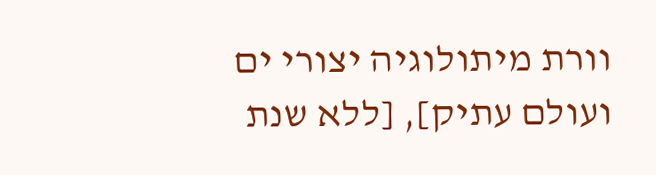וורת מיתולוגיה יצורי ים ועולם עתיק], [ללא שנת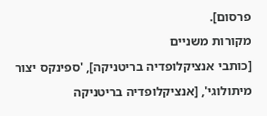פרסום].
מקורות משניים
[כותבי אנציקלופדיה בריטניקה], 'ספינקס יצור מיתולוגי', [אנציקלופדיה בריטניקה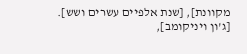מקוונת], [שנת אלפיים עשרים ושש].
[ג'ון ויניקומב],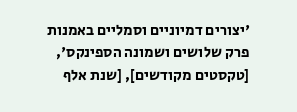'יצורים דמיוניים וסמליים באמנות פרק שלושים ושמונה הספינקס', [טקסטים מקודשים], [שנת אלף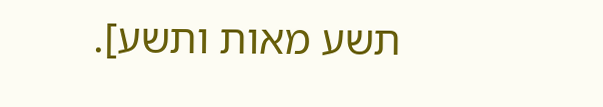תשע מאות ותשע].